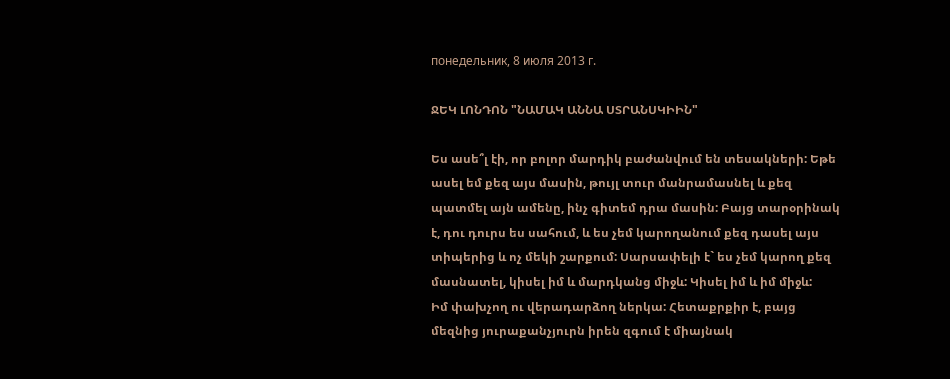понедельник, 8 июля 2013 г.

ՋԵԿ ԼՈՆԴՈՆ "ՆԱՄԱԿ ԱՆՆԱ ՍՏՐԱՆՍԿԻԻՆ"

Ես ասե՞լ էի, որ բոլոր մարդիկ բաժանվում են տեսակների: Եթե ասել եմ քեզ այս մասին, թույլ տուր մանրամասնել և քեզ պատմել այն ամենը, ինչ գիտեմ դրա մասին: Բայց տարօրինակ է, դու դուրս ես սահում, և ես չեմ կարողանում քեզ դասել այս տիպերից և ոչ մեկի շարքում: Սարսափելի է` ես չեմ կարող քեզ մասնատել, կիսել իմ և մարդկանց միջև: Կիսել իմ և իմ միջև:
Իմ փախչող ու վերադարձող ներկա: Հետաքրքիր է, բայց մեզնից յուրաքանչյուրն իրեն զգում է միայնակ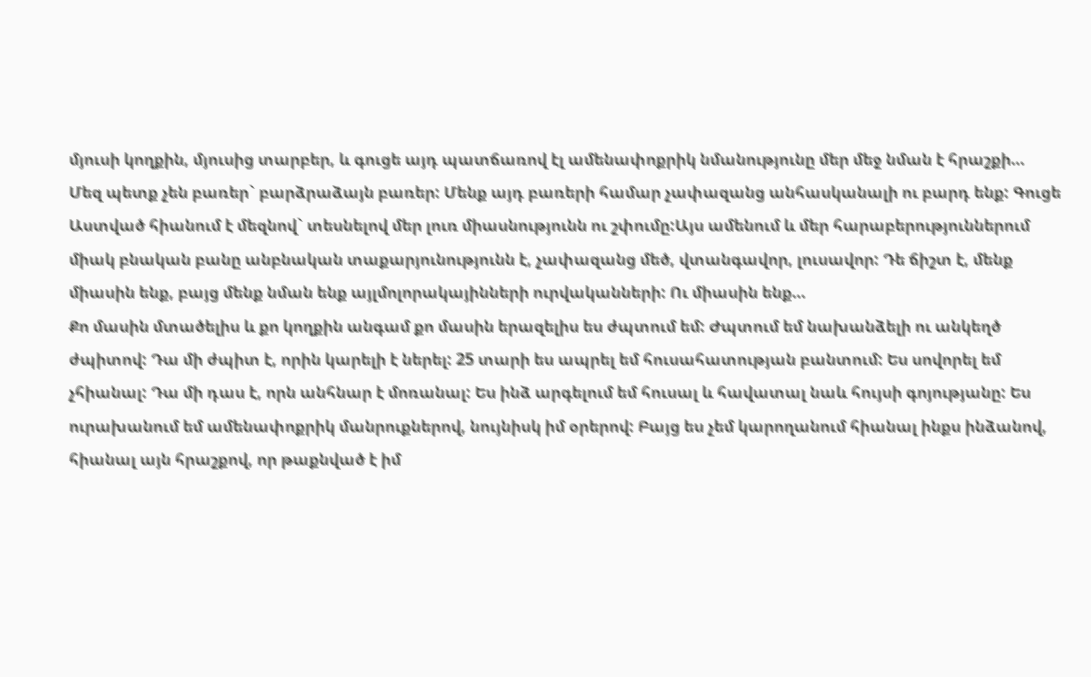մյուսի կողքին, մյուսից տարբեր, և գուցե այդ պատճառով էլ ամենափոքրիկ նմանությունը մեր մեջ նման է հրաշքի…
Մեզ պետք չեն բառեր` բարձրաձայն բառեր: Մենք այդ բառերի համար չափազանց անհասկանալի ու բարդ ենք: Գուցե Աստված հիանում է մեզնով` տեսնելով մեր լուռ միասնությունն ու շփումը:Այս ամենում և մեր հարաբերություններում միակ բնական բանը անբնական տաքարյունությունն է, չափազանց մեծ, վտանգավոր, լուսավոր: Դե ճիշտ է, մենք միասին ենք, բայց մենք նման ենք այլմոլորակայինների ուրվականների: Ու միասին ենք…
Քո մասին մտածելիս և քո կողքին անգամ քո մասին երազելիս ես ժպտում եմ: Ժպտում եմ նախանձելի ու անկեղծ ժպիտով: Դա մի ժպիտ է, որին կարելի է ներել: 25 տարի ես ապրել եմ հուսահատության բանտում: Ես սովորել եմ չհիանալ: Դա մի դաս է, որն անհնար է մոռանալ: Ես ինձ արգելում եմ հուսալ և հավատալ նաև հույսի գոյությանը: Ես ուրախանում եմ ամենափոքրիկ մանրուքներով, նույնիսկ իմ օրերով: Բայց ես չեմ կարողանում հիանալ ինքս ինձանով, հիանալ այն հրաշքով, որ թաքնված է իմ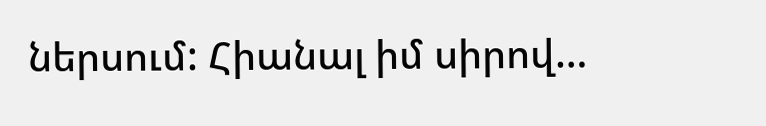ներսում: Հիանալ իմ սիրով…